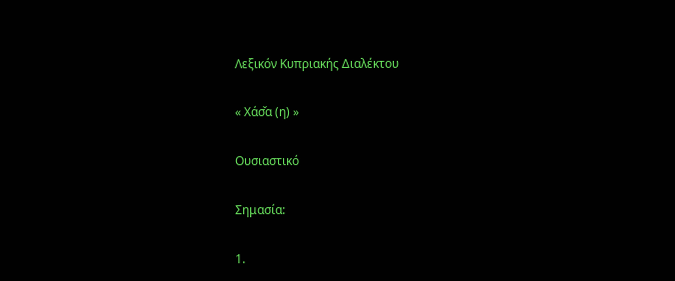Λεξικόν Κυπριακής Διαλέκτου

« Χάσ̌α (η) »

Ουσιαστικό

Σημασία:

1.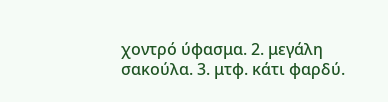χοντρό ύφασμα. 2. μεγάλη σακούλα. 3. μτφ. κάτι φαρδύ.